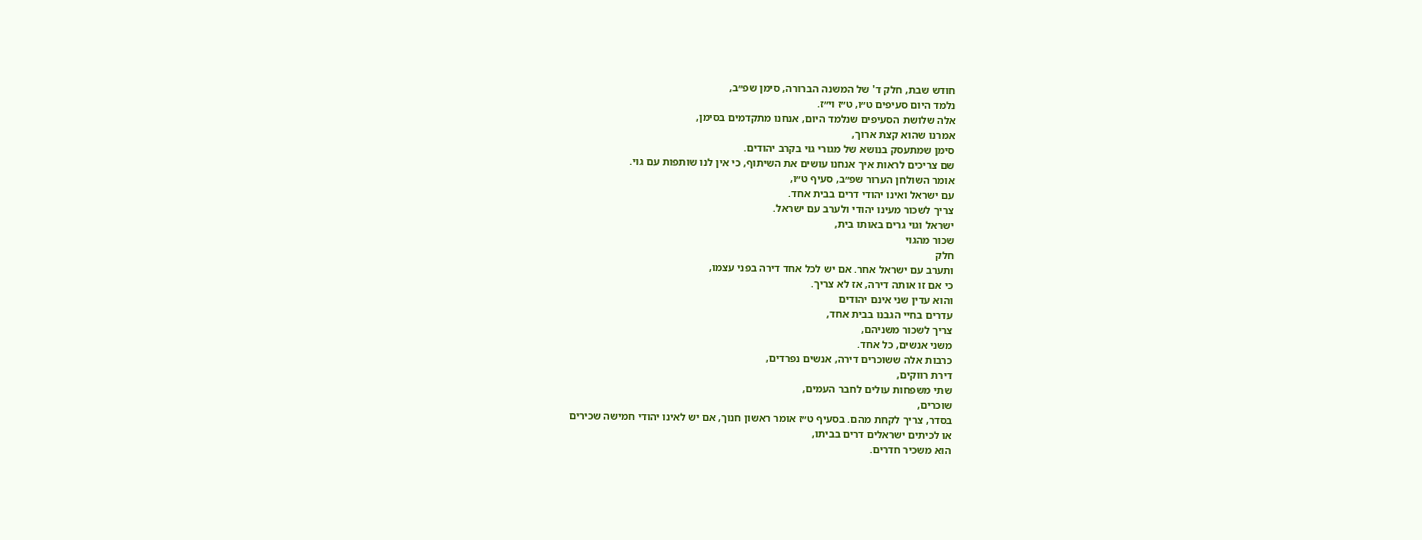חודש שבת, חלק ד' של המשנה הברורה, סימן שפ״ב,
נלמד היום סעיפים ט״ו, ט״ז וי״ז.
אלה שלושת הסעיפים שנלמד היום, אנחנו מתקדמים בסימן,
אמרנו שהוא קצת ארוך,
סימן שמתעסק בנושא של מגורי גוי בקרב יהודים.
שם צריכים לראות איך אנחנו עושים את השיתוף, כי אין לנו שותפות עם גוי.
אומר השולחן הערור שפ״ב, סעיף ט״ו,
עם ישראל ואינו יהודי דרים בבית אחד.
צריך לשכור מעינו יהודי ולערב עם ישראל.
ישראל וגוי גרים באותו בית,
שכור מהגוי
חלק
ותערב עם ישראל אחר. אם יש לכל אחד דירה בפני עצמו,
כי אם זו אותה דירה, אז לא צריך.
והוא עדין שני אינם יהודים
עדרים בחיי הגבנו בבית אחד,
צריך לשכור משניהם,
משני אנשים, כל אחד.
כרבות אלה ששוכרים דירה, אנשים נפרדים,
דירת רווקים,
שתי משפחות עולים לחבר העמים,
שוכרים,
בסדר, צריך לקחת מהם. בסעיף ט״ז אומר ראשון חנוך, אם יש לאינו יהודי חמישה שכירים
או לכיתים ישראלים דרים בביתו,
הוא משכיר חדרים.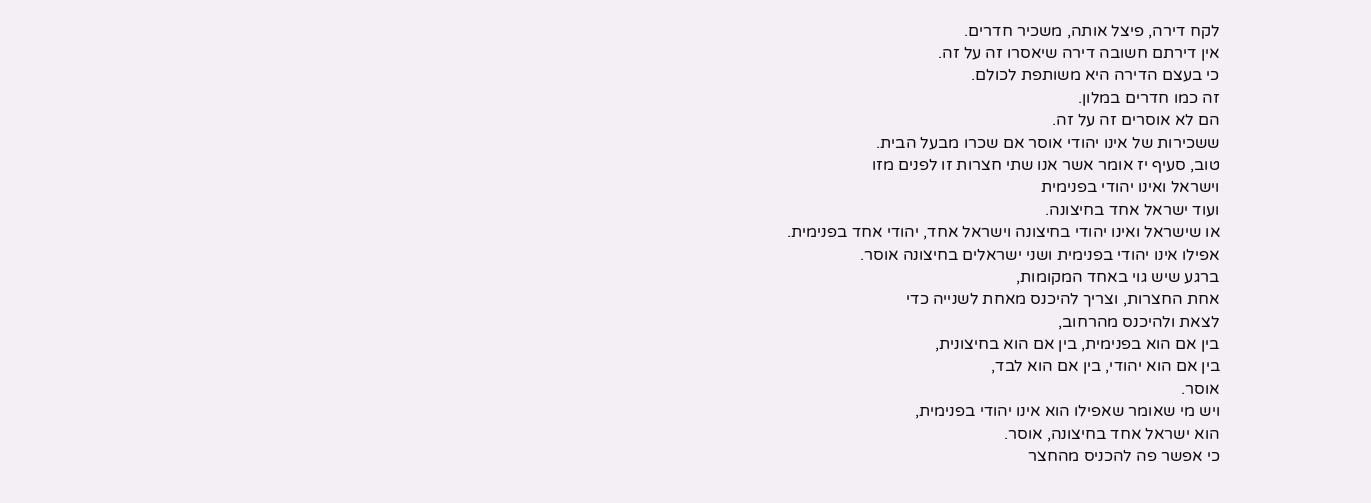לקח דירה, פיצל אותה, משכיר חדרים.
אין דירתם חשובה דירה שיאסרו זה על זה.
כי בעצם הדירה היא משותפת לכולם.
זה כמו חדרים במלון.
הם לא אוסרים זה על זה.
ששכירות של אינו יהודי אוסר אם שכרו מבעל הבית.
טוב, סעיף יז אומר אשר אנו שתי חצרות זו לפנים מזו
וישראל ואינו יהודי בפנימית
ועוד ישראל אחד בחיצונה.
או שישראל ואינו יהודי בחיצונה וישראל אחד, יהודי אחד בפנימית.
אפילו אינו יהודי בפנימית ושני ישראלים בחיצונה אוסר.
ברגע שיש גוי באחד המקומות,
אחת החצרות, וצריך להיכנס מאחת לשנייה כדי
לצאת ולהיכנס מהרחוב,
בין אם הוא בפנימית, בין אם הוא בחיצונית,
בין אם הוא יהודי, בין אם הוא לבד,
אוסר.
ויש מי שאומר שאפילו הוא אינו יהודי בפנימית,
הוא ישראל אחד בחיצונה, אוסר.
כי אפשר פה להכניס מהחצר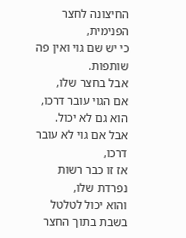החיצונה לחצר הפנימית,
כי יש שם גוי ואין פה שותפות.
אבל בחצר שלו,
אם הגוי עובר דרכו, הוא גם לא יכול.
אבל אם גוי לא עובר דרכו,
אז זו כבר רשות
נפרדת שלו,
והוא יכול לטלטל בשבת בתוך החצר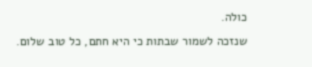כולה.
שנזכה לשמור שבתות כי היא חתם, כל טוב שלום.